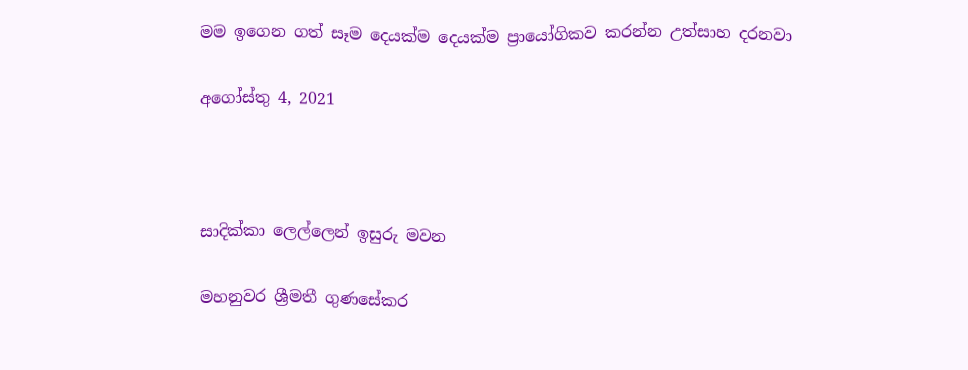මම ඉගෙන ගත් සෑම දෙයක්ම දෙයක්ම ප්‍රායෝගිකව කරන්න උත්සාහ දරනවා

අගෝස්තු 4, 2021



සාදික්කා ලෙල්ලෙන් ඉසුරු මවන

මහනුවර ශ්‍රීමතී ගුණසේකර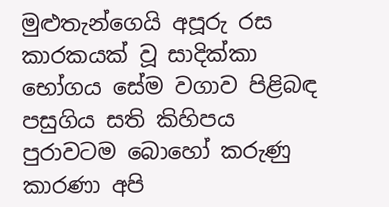මුළුතැන්ගෙයි අපූරු රස කාරකයක් වූ සාදික්කා භෝගය සේම වගාව පිළිබඳ පසුගිය සති කිහිපය පුරාවටම බොහෝ කරුණු කාරණා අපි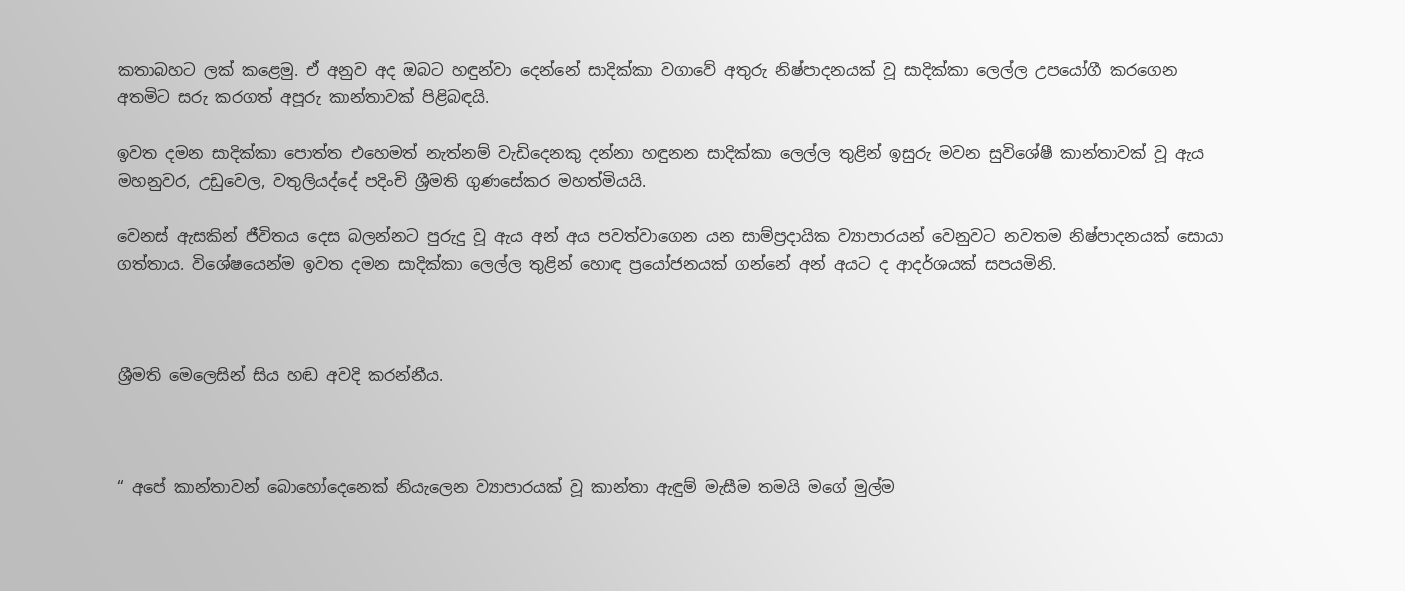කතාබහට ලක් කළෙමු. ඒ අනුව අද ඔබට හඳුන්වා දෙන්නේ සාදික්කා වගාවේ අතුරු නිෂ්පාදනයක් වූ සාදික්කා ලෙල්ල උපයෝගී කරගෙන අතමිට සරු කරගත් අපූරු කාන්තාවක් පිළිබඳයි.

ඉවත දමන සාදික්කා පොත්ත එහෙමත් නැත්නම් වැඩිදෙනකු දන්නා හඳුනන සාදික්කා ලෙල්ල තුළින් ඉසුරු මවන සුවිශේෂී කාන්තාවක් වූ ඇය මහනුවර, උඩුවෙල, වතුලියද්දේ පදිංචි ශ්‍රීමති ගුණසේකර මහත්මියයි.

වෙනස් ඇසකින් ජීවිතය දෙස බලන්නට පුරුදු වූ ඇය අන් අය පවත්වාගෙන යන සාම්ප්‍රදායික ව්‍යාපාරයන් වෙනුවට නවතම නිෂ්පාදනයක් සොයා ගත්තාය. විශේෂයෙන්ම ඉවත දමන සාදික්කා ලෙල්ල තුළින් හොඳ ප්‍රයෝජනයක් ගන්නේ අන් අයට ද ආදර්ශයක් සපයමිනි.



ශ්‍රීමති මෙලෙසින් සිය හඬ අවදි කරන්නීය.



“ අපේ කාන්තාවන් බොහෝදෙනෙක් නියැලෙන ව්‍යාපාරයක් වූ කාන්තා ඇඳුම් මැසීම තමයි මගේ මුල්ම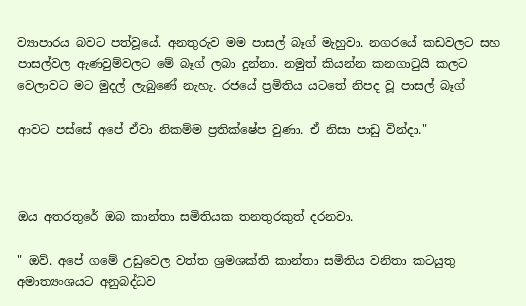ව්‍යාපාරය බවට පත්වූයේ. අනතුරුව මම පාසල් බෑග් මැහුවා. නගරයේ කඩවලට සහ පාසල්වල ඇණවුම්වලට මේ බෑග් ලබා දුන්නා. නමුත් කියන්න කනගාටුයි කලට වෙලාවට මට මුදල් ලැබුණේ නැහැ. රජයේ ප්‍රමිතිය යටතේ නිපද වූ පාසල් බෑග්

ආවට පස්සේ අපේ ඒවා නිකම්ම ප්‍රතික්ෂේප වුණා. ඒ නිසා පාඩු වින්දා."



ඔය අතරතුරේ ඔබ කාන්තා සමිතියක තනතුරකුත් දරනවා.

" ඔව්. අපේ ගමේ උඩුවෙල වත්ත ශ්‍රමශක්ති කාන්තා සමිතිය වනිතා කටයුතු අමාත්‍යංශයට අනුබද්ධව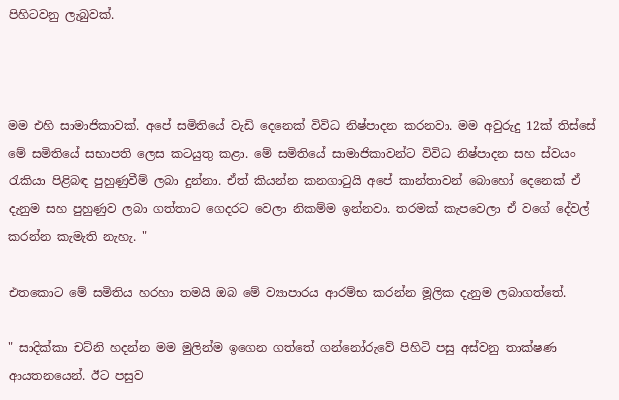පිහිටවනු ලැබුවක්.



මම එහි සාමාජිකාවක්. අපේ සමිතියේ වැඩි දෙනෙක් විවිධ නිෂ්පාදන කරනවා. මම අවුරුදු 12ක් තිස්සේ මේ සමිතියේ සභාපති ලෙස කටයුතු කළා. මේ සමිතියේ සාමාජිකාවන්ට විවිධ නිෂ්පාදන සහ ස්වයං රැකියා පිළිබඳ පුහුණුවීම් ලබා දුන්නා. ඒත් කියන්න කනගාටුයි අපේ කාන්තාවන් බොහෝ දෙනෙක් ඒ දැනුම සහ පුහුණුව ලබා ගත්තාට ගෙදරට වෙලා නිකම්ම ඉන්නවා. තරමක් කැපවෙලා ඒ වගේ දේවල් කරන්න කැමැති නැහැ. "

එතකොට මේ සමිතිය හරහා තමයි ඔබ මේ ව්‍යාපාරය ආරම්භ කරන්න මූලික දැනුම ලබාගත්තේ.

" සාදික්කා චට්නි හදන්න මම මුලින්ම ඉගෙන ගත්තේ ගන්නෝරුවේ පිහිටි පසු අස්වනු තාක්ෂණ ආයතනයෙන්. ඊට පසුව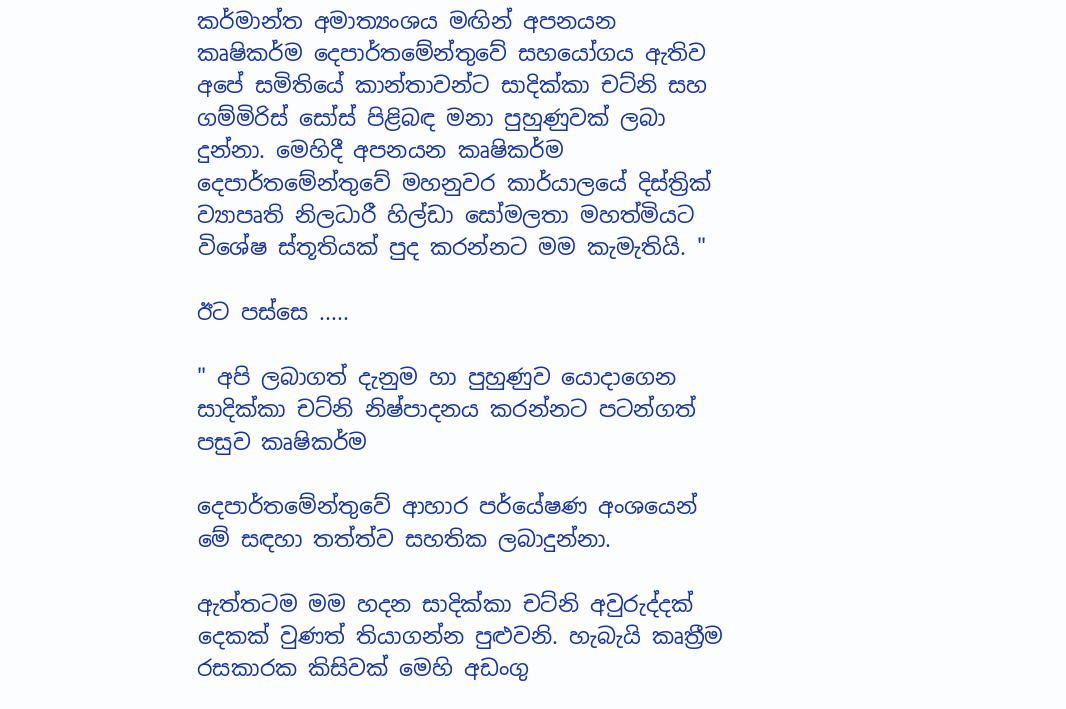කර්මාන්ත අමාත්‍යංශය මඟින් අපනයන කෘෂිකර්ම දෙපාර්තමේන්තුවේ සහයෝගය ඇතිව අපේ සමිතියේ කාන්තාවන්ට සාදික්කා චට්නි සහ ගම්මිරිස් සෝස් පිළිබඳ මනා පුහුණුවක් ලබා දුන්නා. මෙහිදී අපනයන කෘෂිකර්ම දෙපාර්තමේන්තුවේ මහනුවර කාර්යාලයේ දිස්ත්‍රික් ව්‍යාපෘති නිලධාරී හිල්ඩා සෝමලතා මහත්මියට විශේෂ ස්තූතියක් පුද කරන්නට මම කැමැතියි. "

ඊට පස්සෙ .....

" අපි ලබාගත් දැනුම හා පුහුණුව යොදාගෙන සාදික්කා චට්නි නිෂ්පාදනය කරන්නට පටන්ගත් පසුව කෘෂිකර්ම

දෙපාර්තමේන්තුවේ ආහාර පර්යේෂණ අංශයෙන් මේ සඳහා තත්ත්ව සහතික ලබාදුන්නා.

ඇත්තටම මම හදන සාදික්කා චට්නි අවුරුද්දක් දෙකක් වුණත් තියාගන්න පුළුවනි. හැබැයි කෘත්‍රීම රසකාරක කිසිවක් මෙහි අඩංගු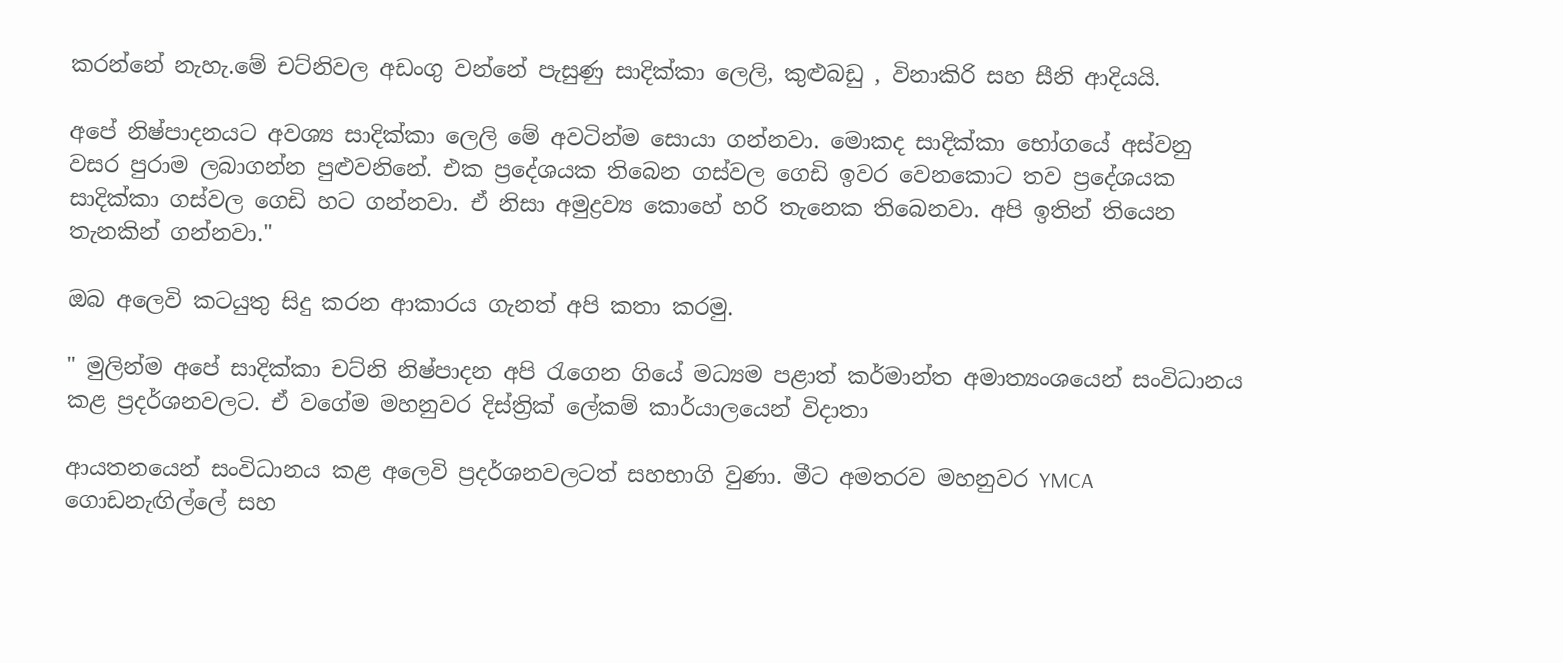කරන්නේ නැහැ.මේ චට්නිවල අඩංගු වන්නේ පැසුණු සාදික්කා ලෙලි, කුළුබඩු , විනාකිරි සහ සීනි ආදියයි.

අපේ නිෂ්පාදනයට අවශ්‍ය සාදික්කා ලෙලි මේ අවටින්ම සොයා ගන්නවා. මොකද සාදික්කා භෝගයේ අස්වනු වසර පුරාම ලබාගන්න පුළුවනිනේ. එක ප්‍රදේශයක තිබෙන ගස්වල ගෙඩි ඉවර වෙනකොට තව ප්‍රදේශයක සාදික්කා ගස්වල ගෙඩි හට ගන්නවා. ඒ නිසා අමුද්‍රව්‍ය කොහේ හරි තැනෙක තිබෙනවා. අපි ඉතින් තියෙන තැනකින් ගන්නවා."

ඔබ අලෙවි කටයුතු සිදු කරන ආකාරය ගැනත් අපි කතා කරමු.

" මුලින්ම අපේ සාදික්කා චට්නි නිෂ්පාදන අපි රැගෙන ගියේ මධ්‍යම පළාත් කර්මාන්ත අමාත්‍යංශයෙන් සංවිධානය කළ ප්‍රදර්ශනවලට. ඒ වගේම මහනුවර දිස්ත්‍රික් ලේකම් කාර්යාලයෙන් විදාතා

ආයතනයෙන් සංවිධානය කළ අලෙවි ප්‍රදර්ශනවලටත් සහභාගි වුණා. මීට අමතරව මහනුවර YMCA ගොඩනැඟිල්ලේ සහ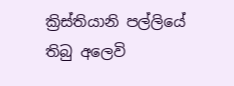ක්‍රිස්තියානි පල්ලියේ තිබු අලෙවි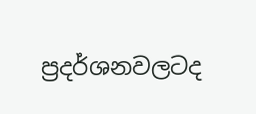ප්‍රදර්ශනවලටද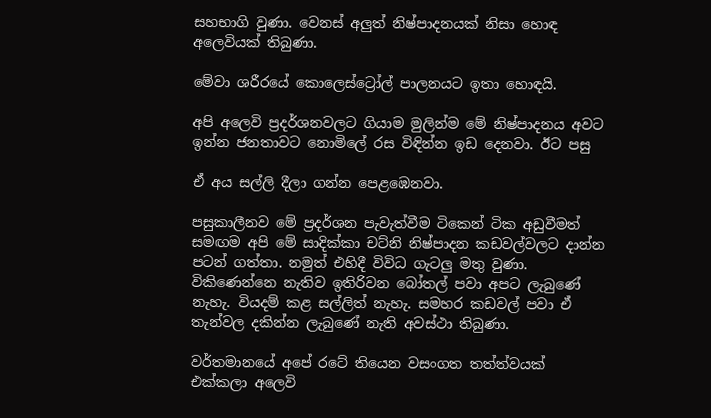සහභාගි වුණා. වෙනස් අලුත් නිෂ්පාදනයක් නිසා හොඳ අලෙවියක් තිබුණා.

මේවා ශරීරයේ කොලෙස්ට්‍රෝල් පාලනයට ඉතා හොඳයි.

අපි අලෙවි ප්‍රදර්ශනවලට ගියාම මුලින්ම මේ නිෂ්පාදනය අවට ඉන්න ජනතාවට නොමිලේ රස විඳින්න ඉඩ දෙනවා. ඊට පසු

ඒ අය සල්ලි දීලා ගන්න පෙළඹෙනවා.

පසුකාලීනව මේ ප්‍රදර්ශන පැවැත්වීම ටිකෙන් ටික අඩුවීමත් සමඟම අපි මේ සාදික්කා චට්නි නිෂ්පාදන කඩවල්වලට දාන්න පටන් ගත්තා. නමුත් එහිදී විවිධ ගැටලු මතු වුණා. විකිණෙන්නෙ නැතිව ඉතිරිවන බෝතල් පවා අපට ලැබුණේ නැහැ. වියදම් කළ සල්ලිත් නැහැ. සමහර කඩවල් පවා ඒ තැන්වල දකින්න ලැබුණේ නැති අවස්ථා තිබුණා.

වර්තමානයේ අපේ රටේ තියෙන වසංගත තත්ත්වයක් එක්කලා අලෙවි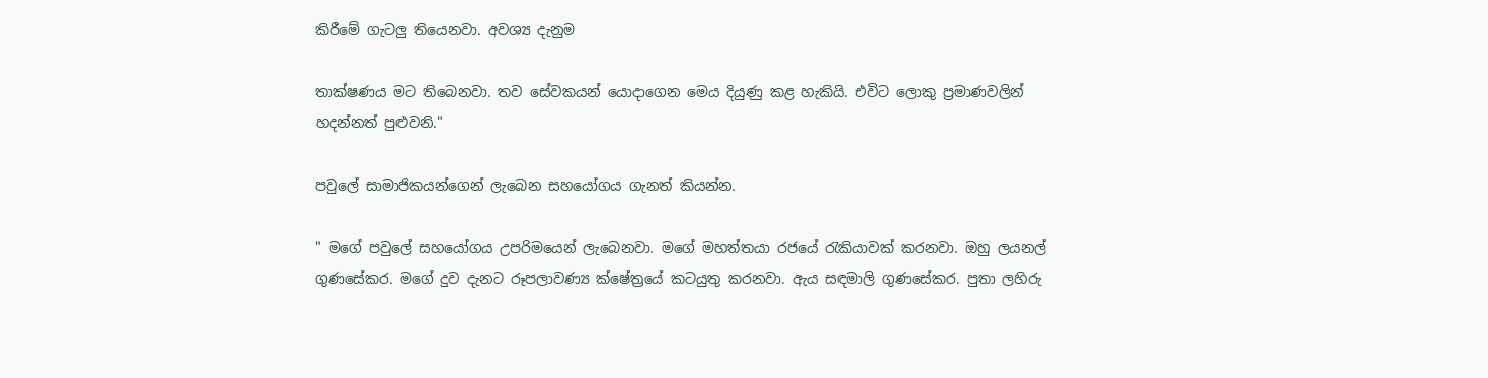කිරීමේ ගැටලු තියෙනවා. අවශ්‍ය දැනුම

තාක්ෂණය මට තිබෙනවා. තව සේවකයන් යොදාගෙන මෙය දියුණු කළ හැකියි. එවිට ලොකු ප්‍රමාණවලින් හදන්නත් පුළුවනි."

පවුලේ සාමාජිකයන්ගෙන් ලැබෙන සහයෝගය ගැනත් කියන්න.

" මගේ පවුලේ සහයෝගය උපරිමයෙන් ලැබෙනවා. මගේ මහත්තයා රජයේ රැකියාවක් කරනවා. ඔහු ලයනල් ගුණසේකර. මගේ දුව දැනට රූපලාවණ්‍ය ක්ෂේත්‍රයේ කටයුතු කරනවා. ඇය සඳමාලි ගුණසේකර. පුතා ලහිරු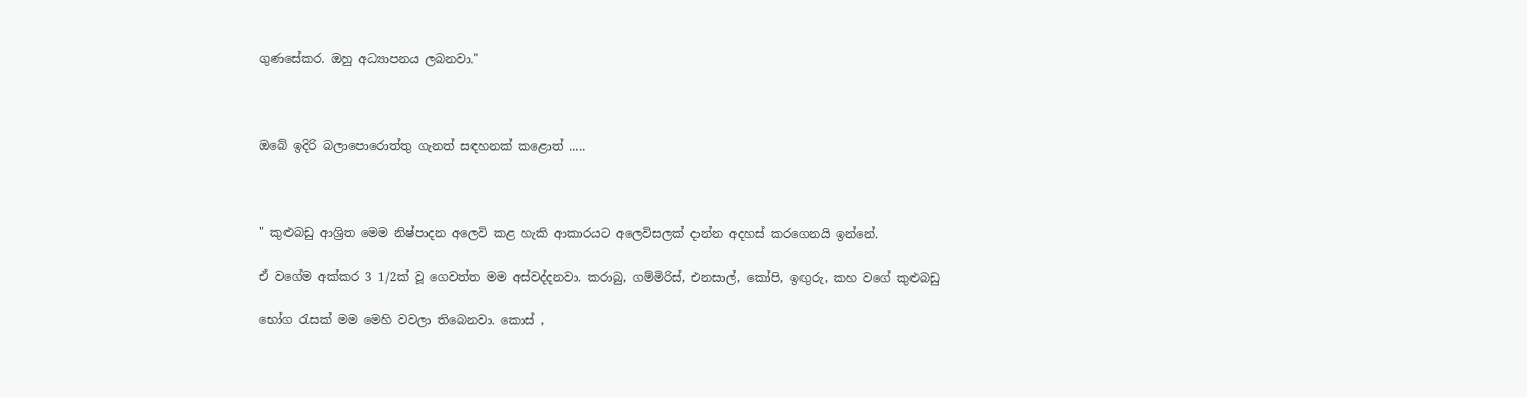ගුණසේකර. ඔහු අධ්‍යාපනය ලබනවා."



ඔබේ ඉදිරි බලාපොරොත්තු ගැනත් සඳහනක් කළොත් .....



" කුළුබඩු ආශ්‍රිත මෙම නිෂ්පාදන අලෙවි කළ හැකි ආකාරයට අලෙවිසලක් දාන්න අදහස් කරගෙනයි ඉන්නේ.

ඒ වගේම අක්කර 3 1/2ක් වූ ගෙවත්ත මම අස්වද්දනවා. කරාබු, ගම්මිරිස්, එනසාල්, කෝපි, ඉඟුරු, කහ වගේ කුළුබඩු

භෝග රැසක් මම මෙහි වවලා තිබෙනවා. කොස් ,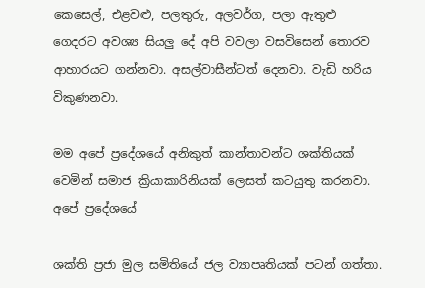කෙසෙල්, එළවළු, පලතුරු, අලවර්ග, පලා ඇතුළු ගෙදරට අවශ්‍ය සියලු දේ අපි වවලා වසවිසෙන් තොරව ආහාරයට ගන්නවා. අසල්වාසීන්ටත් දෙනවා. වැඩි හරිය විකුණනවා.

මම අපේ ප්‍රදේශයේ අනිකුත් කාන්තාවන්ට ශක්තියක් වෙමින් සමාජ ක්‍රියාකාරිනියක් ලෙසත් කටයුතු කරනවා. අපේ ප්‍රදේශයේ

ශක්ති ප්‍රජා මුල සමිතියේ ජල ව්‍යාපෘතියක් පටන් ගත්තා.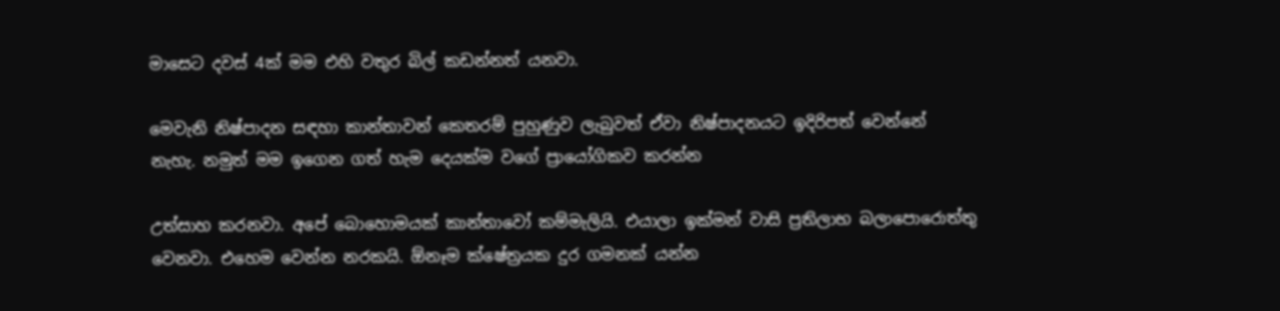මාසෙට දවස් 4ක් මම එහි වතුර බිල් කඩන්නත් යනවා.

මෙවැනි නිෂ්පාදන සඳහා කාන්තාවන් කෙතරම් පුහුණුව ලැබුවත් ඒවා නිෂ්පාදනයට ඉදිරිපත් වෙන්නේ නැහැ. නමුත් මම ඉගෙන ගත් හැම දෙයක්ම වගේ ප්‍රායෝගිකව කරන්න

උත්සාහ කරනවා. අපේ බොහොමයක් කාන්තාවෝ කම්මැලියි. එයාලා ඉක්මන් වාසි ප්‍රතිලාභ බලාපොරොත්තු වෙනවා. එහෙම වෙන්න නරකයි. ඕනෑම ක්ෂේත්‍රයක දුර ගමනක් යන්න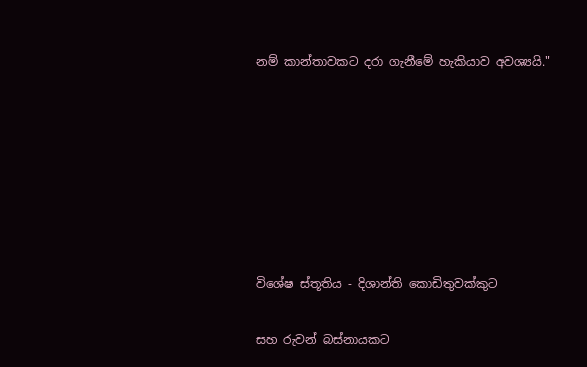නම් කාන්තාවකට දරා ගැනීමේ හැකියාව අවශ්‍යයි."







විශේෂ ස්තූතිය - දිශාන්ති කොඩිතුවක්කුට

සහ රුවන් බස්නායකට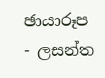ඡායාරූප - ලසන්ත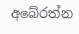අබේරත්න